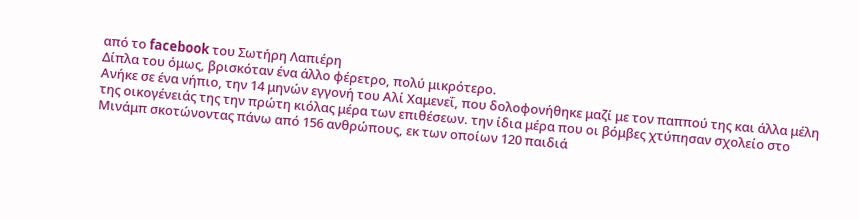από το facebook του Σωτήρη Λαπιέρη
Δίπλα του όμως, βρισκόταν ένα άλλο φέρετρο, πολύ μικρότερο.
Ανήκε σε ένα νήπιο, την 14 μηνών εγγονή του Αλί Χαμενεΐ, που δολοφονήθηκε μαζί με τον παππού της και άλλα μέλη της οικογένειάς της την πρώτη κιόλας μέρα των επιθέσεων. την ίδια μέρα που οι βόμβες χτύπησαν σχολείο στο Μινάμπ σκοτώνοντας πάνω από 156 ανθρώπους, εκ των οποίων 120 παιδιά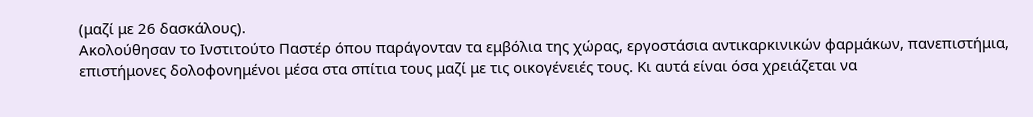(μαζί με 26 δασκάλους).
Ακολούθησαν το Ινστιτούτο Παστέρ όπου παράγονταν τα εμβόλια της χώρας, εργοστάσια αντικαρκινικών φαρμάκων, πανεπιστήμια, επιστήμονες δολοφονημένοι μέσα στα σπίτια τους μαζί με τις οικογένειές τους. Κι αυτά είναι όσα χρειάζεται να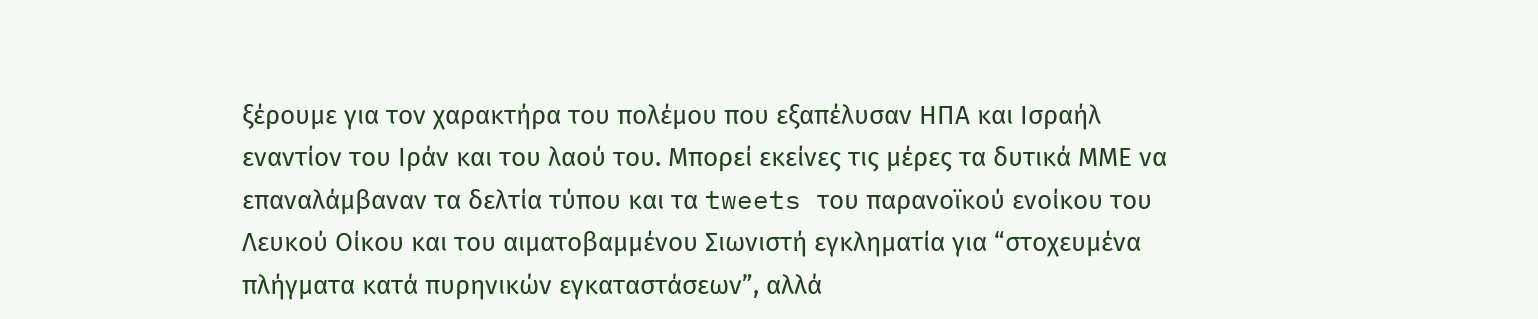ξέρουμε για τον χαρακτήρα του πολέμου που εξαπέλυσαν ΗΠΑ και Ισραήλ εναντίον του Ιράν και του λαού του. Μπορεί εκείνες τις μέρες τα δυτικά ΜΜΕ να επαναλάμβαναν τα δελτία τύπου και τα tweets του παρανοϊκού ενοίκου του Λευκού Οίκου και του αιματοβαμμένου Σιωνιστή εγκληματία για “στοχευμένα πλήγματα κατά πυρηνικών εγκαταστάσεων”, αλλά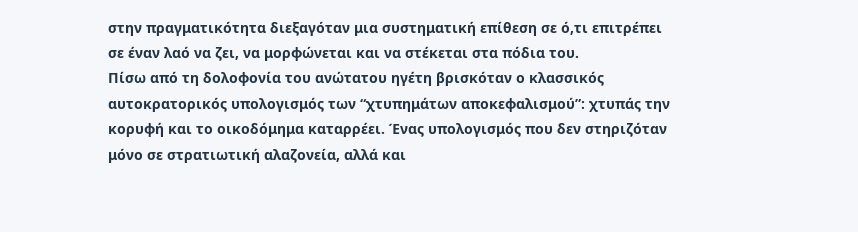στην πραγματικότητα διεξαγόταν μια συστηματική επίθεση σε ό,τι επιτρέπει σε έναν λαό να ζει, να μορφώνεται και να στέκεται στα πόδια του.
Πίσω από τη δολοφονία του ανώτατου ηγέτη βρισκόταν ο κλασσικός αυτοκρατορικός υπολογισμός των “χτυπημάτων αποκεφαλισμού”: χτυπάς την κορυφή και το οικοδόμημα καταρρέει. Ένας υπολογισμός που δεν στηριζόταν μόνο σε στρατιωτική αλαζονεία, αλλά και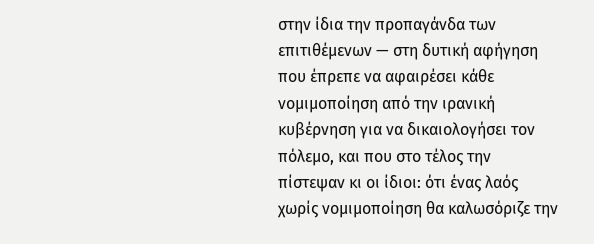στην ίδια την προπαγάνδα των επιτιθέμενων — στη δυτική αφήγηση που έπρεπε να αφαιρέσει κάθε νομιμοποίηση από την ιρανική κυβέρνηση για να δικαιολογήσει τον πόλεμο, και που στο τέλος την πίστεψαν κι οι ίδιοι: ότι ένας λαός χωρίς νομιμοποίηση θα καλωσόριζε την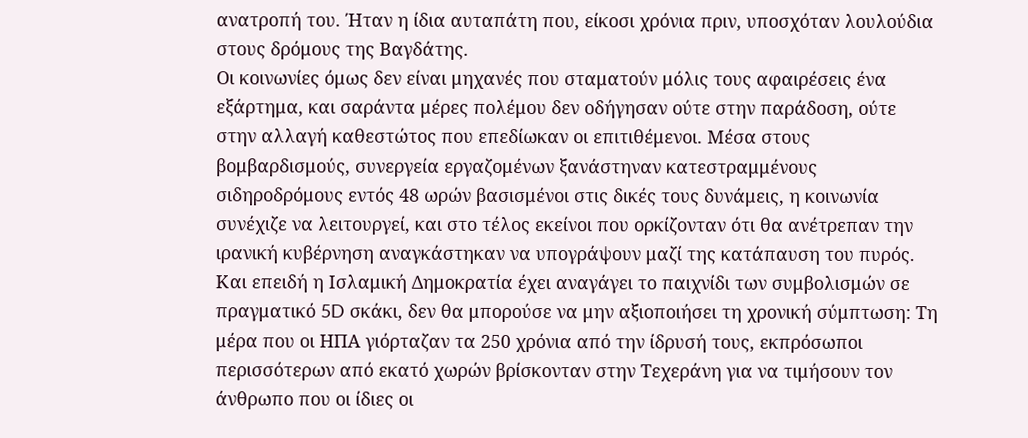ανατροπή του. Ήταν η ίδια αυταπάτη που, είκοσι χρόνια πριν, υποσχόταν λουλούδια στους δρόμους της Βαγδάτης.
Οι κοινωνίες όμως δεν είναι μηχανές που σταματούν μόλις τους αφαιρέσεις ένα εξάρτημα, και σαράντα μέρες πολέμου δεν οδήγησαν ούτε στην παράδοση, ούτε στην αλλαγή καθεστώτος που επεδίωκαν οι επιτιθέμενοι. Μέσα στους βομβαρδισμούς, συνεργεία εργαζομένων ξανάστηναν κατεστραμμένους σιδηροδρόμους εντός 48 ωρών βασισμένοι στις δικές τους δυνάμεις, η κοινωνία συνέχιζε να λειτουργεί, και στο τέλος εκείνοι που ορκίζονταν ότι θα ανέτρεπαν την ιρανική κυβέρνηση αναγκάστηκαν να υπογράψουν μαζί της κατάπαυση του πυρός.
Και επειδή η Ισλαμική Δημοκρατία έχει αναγάγει το παιχνίδι των συμβολισμών σε πραγματικό 5D σκάκι, δεν θα μπορούσε να μην αξιοποιήσει τη χρονική σύμπτωση: Τη μέρα που οι ΗΠΑ γιόρταζαν τα 250 χρόνια από την ίδρυσή τους, εκπρόσωποι περισσότερων από εκατό χωρών βρίσκονταν στην Τεχεράνη για να τιμήσουν τον άνθρωπο που οι ίδιες οι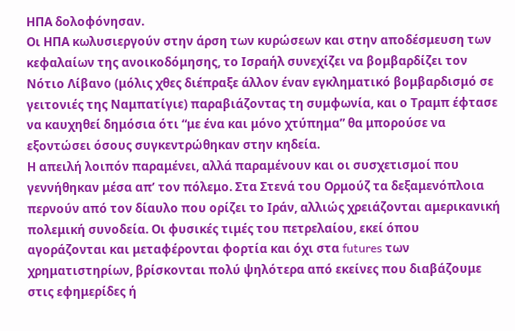ΗΠΑ δολοφόνησαν.
Οι ΗΠΑ κωλυσιεργούν στην άρση των κυρώσεων και στην αποδέσμευση των κεφαλαίων της ανοικοδόμησης, το Ισραήλ συνεχίζει να βομβαρδίζει τον Νότιο Λίβανο (μόλις χθες διέπραξε άλλον έναν εγκληματικό βομβαρδισμό σε γειτονιές της Ναμπατίγιε) παραβιάζοντας τη συμφωνία, και ο Τραμπ έφτασε να καυχηθεί δημόσια ότι “με ένα και μόνο χτύπημα” θα μπορούσε να εξοντώσει όσους συγκεντρώθηκαν στην κηδεία.
Η απειλή λοιπόν παραμένει, αλλά παραμένουν και οι συσχετισμοί που γεννήθηκαν μέσα απ’ τον πόλεμο. Στα Στενά του Ορμούζ τα δεξαμενόπλοια περνούν από τον δίαυλο που ορίζει το Ιράν, αλλιώς χρειάζονται αμερικανική πολεμική συνοδεία. Οι φυσικές τιμές του πετρελαίου, εκεί όπου αγοράζονται και μεταφέρονται φορτία και όχι στα futures των χρηματιστηρίων, βρίσκονται πολύ ψηλότερα από εκείνες που διαβάζουμε στις εφημερίδες ή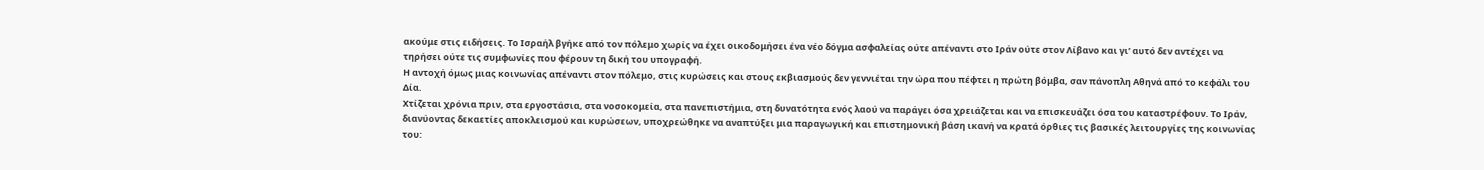ακούμε στις ειδήσεις. Το Ισραήλ βγήκε από τον πόλεμο χωρίς να έχει οικοδομήσει ένα νέο δόγμα ασφαλείας ούτε απέναντι στο Ιράν ούτε στον Λίβανο και γι’ αυτό δεν αντέχει να τηρήσει ούτε τις συμφωνίες που φέρουν τη δική του υπογραφή.
Η αντοχή όμως μιας κοινωνίας απέναντι στον πόλεμο, στις κυρώσεις και στους εκβιασμούς δεν γεννιέται την ώρα που πέφτει η πρώτη βόμβα, σαν πάνοπλη Αθηνά από το κεφάλι του Δία.
Χτίζεται χρόνια πριν, στα εργοστάσια, στα νοσοκομεία, στα πανεπιστήμια, στη δυνατότητα ενός λαού να παράγει όσα χρειάζεται και να επισκευάζει όσα του καταστρέφουν. Το Ιράν, διανύοντας δεκαετίες αποκλεισμού και κυρώσεων, υποχρεώθηκε να αναπτύξει μια παραγωγική και επιστημονική βάση ικανή να κρατά όρθιες τις βασικές λειτουργίες της κοινωνίας του: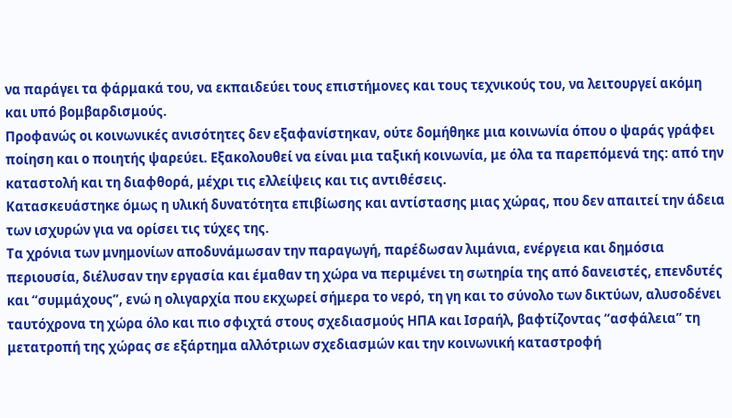να παράγει τα φάρμακά του, να εκπαιδεύει τους επιστήμονες και τους τεχνικούς του, να λειτουργεί ακόμη και υπό βομβαρδισμούς.
Προφανώς οι κοινωνικές ανισότητες δεν εξαφανίστηκαν, ούτε δομήθηκε μια κοινωνία όπου ο ψαράς γράφει ποίηση και ο ποιητής ψαρεύει. Εξακολουθεί να είναι μια ταξική κοινωνία, με όλα τα παρεπόμενά της: από την καταστολή και τη διαφθορά, μέχρι τις ελλείψεις και τις αντιθέσεις.
Κατασκευάστηκε όμως η υλική δυνατότητα επιβίωσης και αντίστασης μιας χώρας, που δεν απαιτεί την άδεια των ισχυρών για να ορίσει τις τύχες της.
Τα χρόνια των μνημονίων αποδυνάμωσαν την παραγωγή, παρέδωσαν λιμάνια, ενέργεια και δημόσια περιουσία, διέλυσαν την εργασία και έμαθαν τη χώρα να περιμένει τη σωτηρία της από δανειστές, επενδυτές και “συμμάχους”, ενώ η ολιγαρχία που εκχωρεί σήμερα το νερό, τη γη και το σύνολο των δικτύων, αλυσοδένει ταυτόχρονα τη χώρα όλο και πιο σφιχτά στους σχεδιασμούς ΗΠΑ και Ισραήλ, βαφτίζοντας “ασφάλεια” τη μετατροπή της χώρας σε εξάρτημα αλλότριων σχεδιασμών και την κοινωνική καταστροφή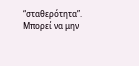“σταθερότητα”.
Μπορεί να μην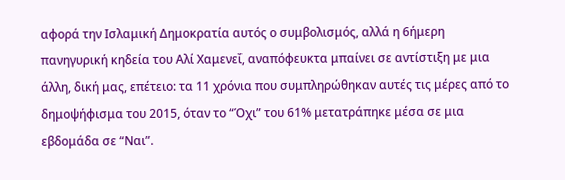αφορά την Ισλαμική Δημοκρατία αυτός ο συμβολισμός, αλλά η 6ήμερη πανηγυρική κηδεία του Αλί Χαμενεΐ, αναπόφευκτα μπαίνει σε αντίστιξη με μια άλλη, δική μας, επέτειο: τα 11 χρόνια που συμπληρώθηκαν αυτές τις μέρες από το δημοψήφισμα του 2015, όταν το “Όχι” του 61% μετατράπηκε μέσα σε μια εβδομάδα σε “Ναι”.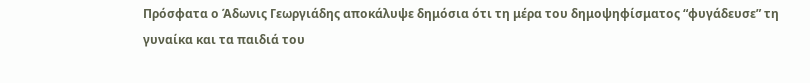Πρόσφατα ο Άδωνις Γεωργιάδης αποκάλυψε δημόσια ότι τη μέρα του δημοψηφίσματος “φυγάδευσε” τη γυναίκα και τα παιδιά του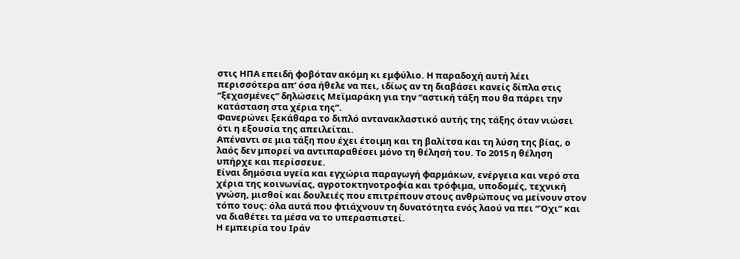στις ΗΠΑ επειδή φοβόταν ακόμη κι εμφύλιο. Η παραδοχή αυτή λέει περισσότερα απ’ όσα ήθελε να πει, ιδίως αν τη διαβάσει κανείς δίπλα στις “ξεχασμένες” δηλώσεις Μεϊμαράκη για την “αστική τάξη που θα πάρει την κατάσταση στα χέρια της”.
Φανερώνει ξεκάθαρα το διπλό αντανακλαστικό αυτής της τάξης όταν νιώσει ότι η εξουσία της απειλείται.
Απέναντι σε μια τάξη που έχει έτοιμη και τη βαλίτσα και τη λύση της βίας, ο λαός δεν μπορεί να αντιπαραθέσει μόνο τη θέλησή του. Το 2015 η θέληση υπήρχε και περίσσευε.
Είναι δημόσια υγεία και εγχώρια παραγωγή φαρμάκων, ενέργεια και νερό στα χέρια της κοινωνίας, αγροτοκτηνοτροφία και τρόφιμα, υποδομές, τεχνική γνώση, μισθοί και δουλειές που επιτρέπουν στους ανθρώπους να μείνουν στον τόπο τους: όλα αυτά που φτιάχνουν τη δυνατότητα ενός λαού να πει “Όχι” και να διαθέτει τα μέσα να το υπερασπιστεί.
Η εμπειρία του Ιράν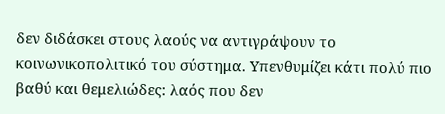δεν διδάσκει στους λαούς να αντιγράψουν το κοινωνικοπολιτικό του σύστημα. Υπενθυμίζει κάτι πολύ πιο βαθύ και θεμελιώδες: λαός που δεν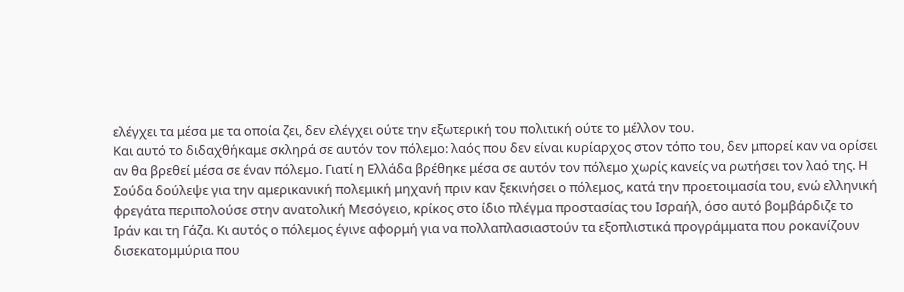ελέγχει τα μέσα με τα οποία ζει, δεν ελέγχει ούτε την εξωτερική του πολιτική ούτε το μέλλον του.
Και αυτό το διδαχθήκαμε σκληρά σε αυτόν τον πόλεμο: λαός που δεν είναι κυρίαρχος στον τόπο του, δεν μπορεί καν να ορίσει αν θα βρεθεί μέσα σε έναν πόλεμο. Γιατί η Ελλάδα βρέθηκε μέσα σε αυτόν τον πόλεμο χωρίς κανείς να ρωτήσει τον λαό της. Η Σούδα δούλεψε για την αμερικανική πολεμική μηχανή πριν καν ξεκινήσει ο πόλεμος, κατά την προετοιμασία του, ενώ ελληνική φρεγάτα περιπολούσε στην ανατολική Μεσόγειο, κρίκος στο ίδιο πλέγμα προστασίας του Ισραήλ, όσο αυτό βομβάρδιζε το Ιράν και τη Γάζα. Κι αυτός ο πόλεμος έγινε αφορμή για να πολλαπλασιαστούν τα εξοπλιστικά προγράμματα που ροκανίζουν δισεκατομμύρια που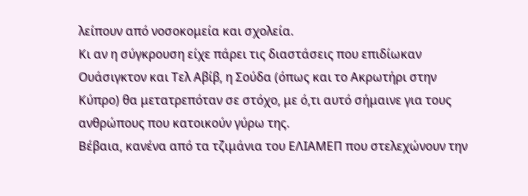λείπουν από νοσοκομεία και σχολεία.
Κι αν η σύγκρουση είχε πάρει τις διαστάσεις που επιδίωκαν Ουάσιγκτον και Τελ Αβίβ, η Σούδα (όπως και το Ακρωτήρι στην Κύπρο) θα μετατρεπόταν σε στόχο, με ό,τι αυτό σήμαινε για τους ανθρώπους που κατοικούν γύρω της.
Βέβαια, κανένα από τα τζιμάνια του ΕΛΙΑΜΕΠ που στελεχώνουν την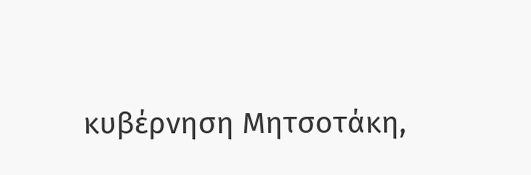κυβέρνηση Μητσοτάκη,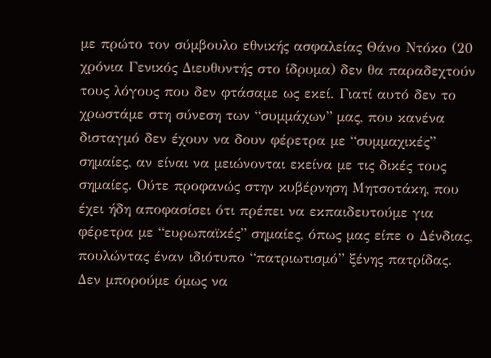με πρώτο τον σύμβουλο εθνικής ασφαλείας Θάνο Ντόκο (20 χρόνια Γενικός Διευθυντής στο ίδρυμα) δεν θα παραδεχτούν τους λόγους που δεν φτάσαμε ως εκεί. Γιατί αυτό δεν το χρωστάμε στη σύνεση των “συμμάχων” μας, που κανένα δισταγμό δεν έχουν να δουν φέρετρα με “συμμαχικές” σημαίες, αν είναι να μειώνονται εκείνα με τις δικές τους σημαίες. Ούτε προφανώς στην κυβέρνηση Μητσοτάκη, που έχει ήδη αποφασίσει ότι πρέπει να εκπαιδευτούμε για φέρετρα με “ευρωπαϊκές” σημαίες, όπως μας είπε ο Δένδιας, πουλώντας έναν ιδιότυπο “πατριωτισμό” ξένης πατρίδας.
Δεν μπορούμε όμως να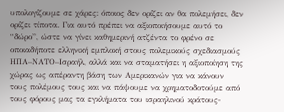υπολογίζουμε σε χάρες: όποιος δεν ορίζει αν θα πολεμήσει, δεν ορίζει τίποτα. Για αυτό πρέπει να αξιοποιήσουμε αυτό το “δώρο”, ώστε να γίνει καθημερινή ατζέντα το φρένο σε οποιαδήποτε ελληνική εμπλοκή στους πολεμικούς σχεδιασμούς ΗΠΑ–ΝΑΤΟ–Ισραήλ, αλλά και να σταματήσει η αξιοποίηση της χώρας ως απέραντη βάση των Αμερικανών για να κάνουν τους πολέμους τους και να πάψουμε να χρηματοδοτούμε από τους φόρους μας τα εγκλήματα του ισραηλινού κράτους-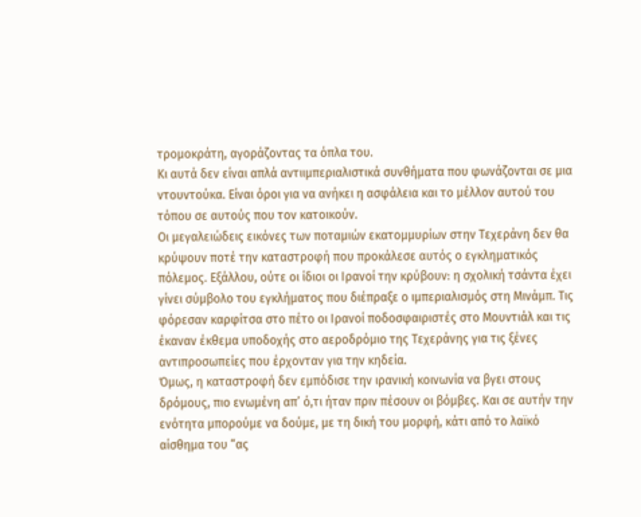τρομοκράτη, αγοράζοντας τα όπλα του.
Κι αυτά δεν είναι απλά αντιιμπεριαλιστικά συνθήματα που φωνάζονται σε μια ντουντούκα. Είναι όροι για να ανήκει η ασφάλεια και το μέλλον αυτού του τόπου σε αυτούς που τον κατοικούν.
Οι μεγαλειώδεις εικόνες των ποταμιών εκατομμυρίων στην Τεχεράνη δεν θα κρύψουν ποτέ την καταστροφή που προκάλεσε αυτός ο εγκληματικός πόλεμος. Εξάλλου, ούτε οι ίδιοι οι Ιρανοί την κρύβουν: η σχολική τσάντα έχει γίνει σύμβολο του εγκλήματος που διέπραξε ο ιμπεριαλισμός στη Μινάμπ. Τις φόρεσαν καρφίτσα στο πέτο οι Ιρανοί ποδοσφαιριστές στο Μουντιάλ και τις έκαναν έκθεμα υποδοχής στο αεροδρόμιο της Τεχεράνης για τις ξένες αντιπροσωπείες που έρχονταν για την κηδεία.
Όμως, η καταστροφή δεν εμπόδισε την ιρανική κοινωνία να βγει στους δρόμους, πιο ενωμένη απ’ ό,τι ήταν πριν πέσουν οι βόμβες. Και σε αυτήν την ενότητα μπορούμε να δούμε, με τη δική του μορφή, κάτι από το λαϊκό αίσθημα του “ας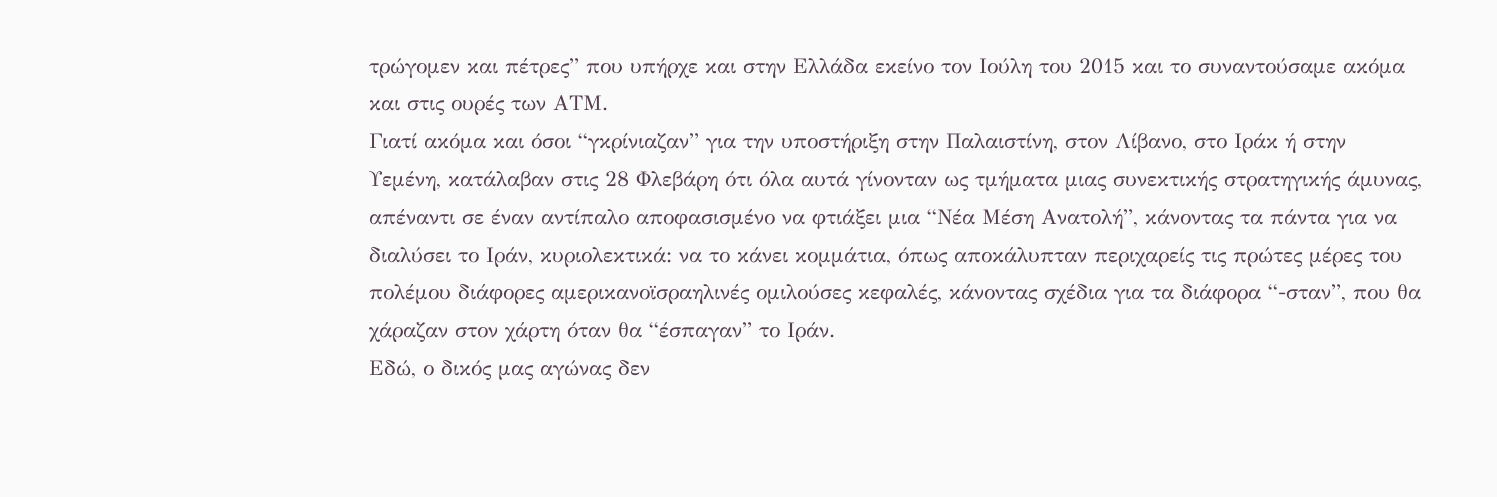τρώγομεν και πέτρες” που υπήρχε και στην Ελλάδα εκείνο τον Ιούλη του 2015 και το συναντούσαμε ακόμα και στις ουρές των ΑΤΜ.
Γιατί ακόμα και όσοι “γκρίνιαζαν” για την υποστήριξη στην Παλαιστίνη, στον Λίβανο, στο Ιράκ ή στην Υεμένη, κατάλαβαν στις 28 Φλεβάρη ότι όλα αυτά γίνονταν ως τμήματα μιας συνεκτικής στρατηγικής άμυνας, απέναντι σε έναν αντίπαλο αποφασισμένο να φτιάξει μια “Νέα Μέση Ανατολή”, κάνοντας τα πάντα για να διαλύσει το Ιράν, κυριολεκτικά: να το κάνει κομμάτια, όπως αποκάλυπταν περιχαρείς τις πρώτες μέρες του πολέμου διάφορες αμερικανοϊσραηλινές ομιλούσες κεφαλές, κάνοντας σχέδια για τα διάφορα “-σταν”, που θα χάραζαν στον χάρτη όταν θα “έσπαγαν” το Ιράν.
Εδώ, ο δικός μας αγώνας δεν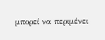μπορεί να περιμένει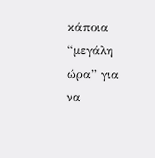κάποια “μεγάλη ώρα” για να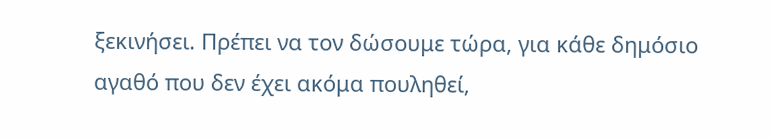ξεκινήσει. Πρέπει να τον δώσουμε τώρα, για κάθε δημόσιο αγαθό που δεν έχει ακόμα πουληθεί,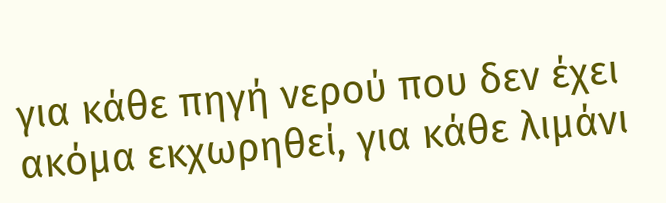για κάθε πηγή νερού που δεν έχει ακόμα εκχωρηθεί, για κάθε λιμάνι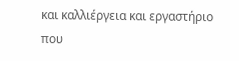και καλλιέργεια και εργαστήριο που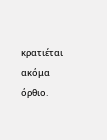κρατιέται ακόμα όρθιο.